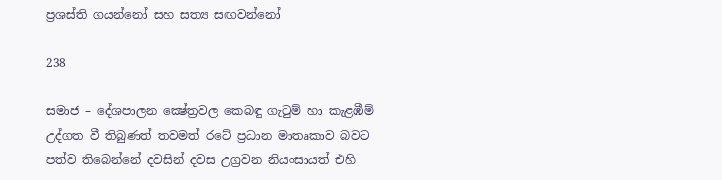ප්‍රශස්ති ගයන්නෝ සහ සත්‍ය සඟවන්නෝ

238

සමාජ – දේශපාලන ක්‍ෂේත්‍රවල කෙබඳු ගැටුම් හා කැළඹීම් උද්ගත වී තිබුණත් තවමත් රටේ ප්‍රධාන මාතෘකාව බවට පත්ව තිබෙන්නේ දවසින් දවස උග්‍රවන නියංසායත් එහි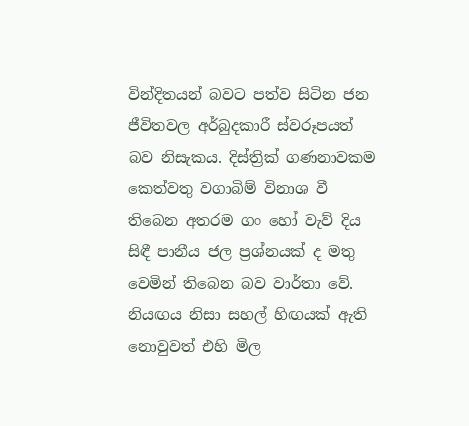වින්දිතයන් බවට පත්ව සිටින ජන ජීවිතවල අර්බුදකාරී ස්වරූපයත් බව නිසැකය. දිස්ත්‍රික් ගණනාවකම කෙත්වතු වගාබිම් විනාශ වී තිබෙන අතරම ගං හෝ වැව් දිය සිඳී පානීය ජල ප්‍රශ්නයක් ද මතු වෙමින් තිබෙන බව වාර්තා වේ. නියඟය නිසා සහල් හිඟයක් ඇති නොවුවත් එහි මිල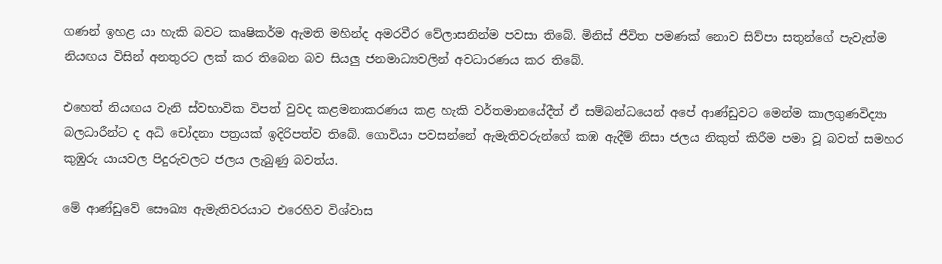ගණන් ඉහළ යා හැකි බවට කෘෂිකර්ම ඇමති මහින්ද අමරවීර වේලාසනින්ම පවසා තිබේ. මිනිස් ජීවිත පමණක් නොව සිව්පා සතුන්ගේ පැවැත්ම නියඟය විසින් අනතුරට ලක් කර තිබෙන බව සියලු ජනමාධ්‍යවලින් අවධාරණය කර තිබේ.

එහෙත් නියඟය වැනි ස්වභාවික විපත් වුවද කළමනාකරණය කළ හැකි වර්තමානයේදීත් ඒ සම්බන්ධයෙන් අපේ ආණ්ඩුවට මෙන්ම කාලගුණවිද්‍යා බලධාරීන්ට ද අධි චෝදනා පත්‍රයක් ඉදිරිපත්ව තිබේ. ගොවියා පවසන්නේ ඇමැතිවරුන්ගේ කඹ ඇදීම් නිසා ජලය නිකුත් කිරීම පමා වූ බවත් සමහර කුඹුරු යායවල පිදුරුවලට ජලය ලැබුණු බවත්ය.

මේ ආණ්ඩුවේ සෞඛ්‍ය ඇමැතිවරයාට එරෙහිව විශ්වාස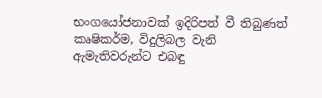භංගයෝජනාවක් ඉදිරිපත් වී තිබුණත් කෘෂිකර්ම, විදුලිබල වැනි ඇමැතිවරුන්ට එබඳු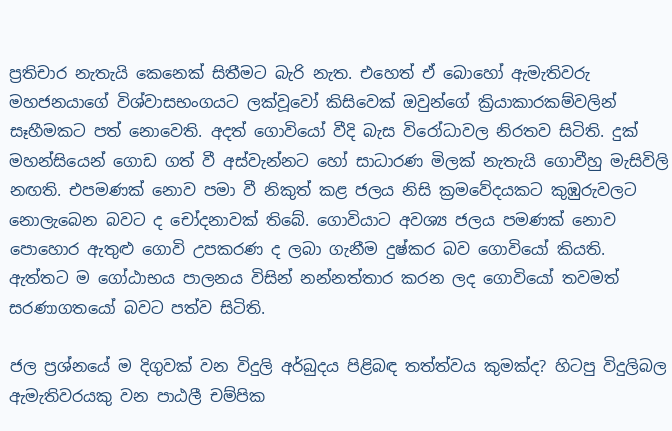ප්‍රතිචාර නැතැයි කෙනෙක් සිතීමට බැරි නැත. එහෙත් ඒ බොහෝ ඇමැතිවරු මහජනයාගේ විශ්වාසභංගයට ලක්වූවෝ කිසිවෙක් ඔවුන්ගේ ක්‍රියාකාරකම්වලින් සෑහීමකට පත් නොවෙති. අදත් ගොවියෝ වීදි බැස විරෝධාවල නිරතව සිටිති. දුක් මහන්සියෙන් ගොඩ ගත් වී අස්වැන්නට හෝ සාධාරණ මිලක් නැතැයි ගොවීහු මැසිවිලි නඟති. එපමණක් නොව පමා වී නිකුත් කළ ජලය නිසි ක්‍රමවේදයකට කුඹුරුවලට නොලැබෙන බවට ද චෝදනාවක් තිබේ. ගොවියාට අවශ්‍ය ජලය පමණක් නොව පොහොර ඇතුළු ගොවි උපකරණ ද ලබා ගැනීම දුෂ්කර බව ගොවියෝ කියති. ඇත්තට ම ගෝඨාභය පාලනය විසින් නන්නත්තාර කරන ලද ගොවියෝ තවමත් සරණාගතයෝ බවට පත්ව සිටිති.

ජල ප්‍රශ්නයේ ම දිගුවක් වන විදුලි අර්බුදය පිළිබඳ තත්ත්වය කුමක්ද? හිටපු විදුලිබල ඇමැතිවරයකු වන පාඨලී චම්පික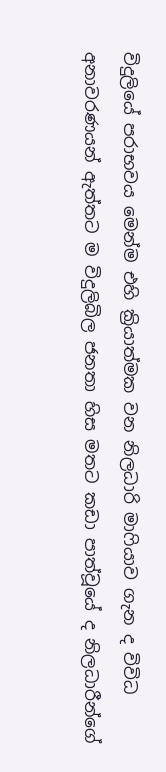විදුලියේ පරාභවය මෙන්ම එහි ක්‍රියාත්මක වන නිලධාරි මාෆියාව ගැන ද විවිධ අනාවරණයන් ඇත්තට ම විදුලිබිල ජනතා හිස මතට කඩා පාත්වූයේ ද නිලධාරීන්ගේ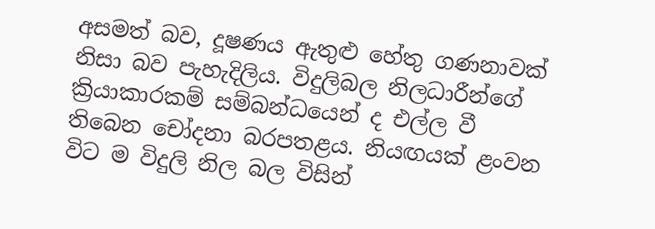අසමත් බව, දූෂණය ඇතුළු හේතු ගණනාවක් නිසා බව පැහැදිලිය. විදුලිබල නිලධාරීන්ගේ ක්‍රියාකාරකම් සම්බන්ධයෙන් ද එල්ල වී තිබෙන චෝදනා බරපතළය. නියඟයක් ළංවන විට ම විදුලි නිල බල විසින්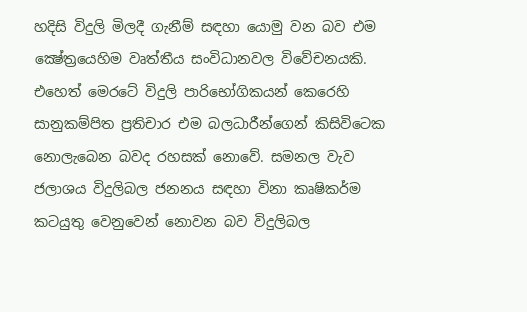හදිසි විදුලි මිලදී ගැනීම් සඳහා යොමු වන බව එම ක්‍ෂේත්‍රයෙහිම වෘත්තීය සංවිධානවල විවේචනයකි. එහෙත් මෙරටේ විදුලි පාරිභෝගිකයන් කෙරෙහි සානුකම්පිත ප්‍රතිචාර එම බලධාරීන්ගෙන් කිසිවිටෙක නොලැබෙන බවද රහසක් නොවේ. සමනල වැව ජලාශය විදුලිබල ජනනය සඳහා විනා කෘෂිකර්ම කටයුතු වෙනුවෙන් නොවන බව විදුලිබල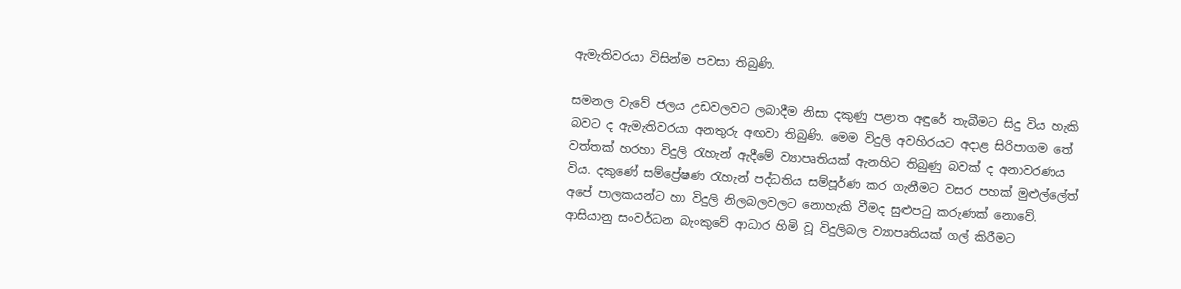ඇමැතිවරයා විසින්ම පවසා තිබුණි.

සමනල වැවේ ජලය උඩවලවට ලබාදීම නිසා දකුණු පළාත අඳුරේ තැබීමට සිදු විය හැකි බවට ද ඇමැතිවරයා අනතුරු අඟවා තිබුණි. මෙම විදුලි අවහිරයට අදාළ සිරිපාගම තේ වත්තක් හරහා විදුලි රැහැන් ඇදීමේ ව්‍යාපෘතියක් ඇනහිට තිබුණු බවක් ද අනාවරණය විය. දකුණේ සම්ප්‍රේෂණ රැහැන් පද්ධතිය සම්පූර්ණ කර ගැනීමට වසර පහක් මුළුල්ලේත් අපේ පාලකයන්ට හා විදුලි නිලබලවලට නොහැකි වීමද සුළුපටු කරුණක් නොවේ. ආසියානු සංවර්ධන බැංකුවේ ආධාර හිමි වූ විදුලිබල ව්‍යාපෘතියක් ගල් කිරීමට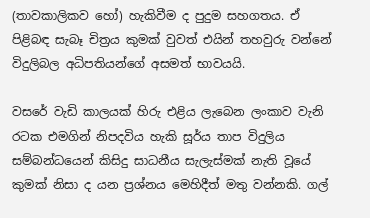(තාවකාලිකව හෝ) හැකිවීම ද පුදුම සහගතය. ඒ පිළිබඳ සැබෑ චිත්‍රය කුමක් වුවත් එයින් තහවුරු වන්නේ විදුලිබල අධිපතියන්ගේ අසමත් භාවයයි.

වසරේ වැඩි කාලයක් හිරු එළිය ලැබෙන ලංකාව වැනි රටක එමගින් නිපදවිය හැකි සූර්ය තාප විදුලිය සම්බන්ධයෙන් කිසිදු සාධනීය සැලැස්මක් නැති වූයේ කුමක් නිසා ද යන ප්‍රශ්නය මෙහිදීත් මතු වන්නකි. ගල්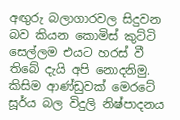අඟුරු බලාගාරවල සිදුවන බව කියන කොමිස් කුට්ටි සෙල්ලම එයට හරස් වී තිබේ දැයි අපි නොදනිමු. කිසිම ආණ්ඩුවක් මෙරටේ සූර්ය බල විදුලි නිෂ්පාදනය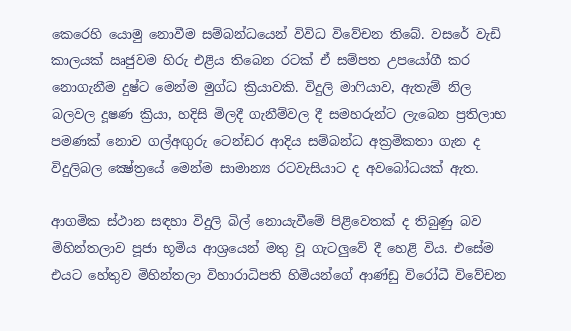කෙරෙහි යොමු නොවීම සම්බන්ධයෙන් විවිධ විවේචන තිබේ. වසරේ වැඩි කාලයක් ඍජුවම හිරු එළිය තිබෙන රටක් ඒ සම්පත උපයෝගී කර නොගැනීම දුෂ්ට මෙන්ම මුග්ධ ක්‍රියාවකි. විදුලි මාෆියාව, ඇතැම් නිල බලවල දූෂණ ක්‍රියා, හදිසි මිලදී ගැනීම්වල දී සමහරුන්ට ලැබෙන ප්‍රතිලාභ පමණක් නොව ගල්අඟුරු ටෙන්ඩර ආදිය සම්බන්ධ අක්‍රමිකතා ගැන ද විදුලිබල ක්‍ෂේත්‍රයේ මෙන්ම සාමාන්‍ය රටවැසියාට ද අවබෝධයක් ඇත.

ආගමික ස්ථාන සඳහා විදුලි බිල් නොයැවීමේ පිළිවෙතක් ද තිබුණු බව මිහින්තලාව පූජා භූමිය ආශ්‍රයෙන් මතු වූ ගැටලුවේ දී හෙළි විය. එසේම එයට හේතුව මිහින්තලා විහාරාධිපති හිමියන්ගේ ආණ්ඩු විරෝධී විවේචන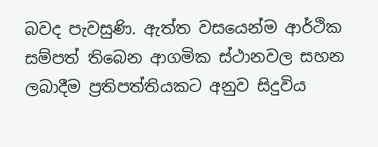බවද පැවසුණි. ඇත්ත වසයෙන්ම ආර්ථික සම්පත් තිබෙන ආගමික ස්ථානවල සහන ලබාදීම ප්‍රතිපත්තියකට අනුව සිදුවිය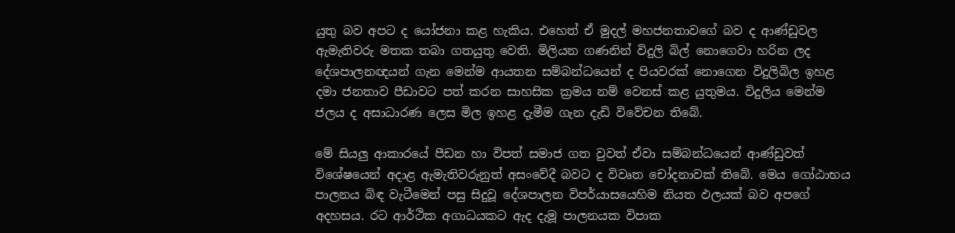යුතු බව අපට ද යෝජනා කළ හැකිය. එහෙත් ඒ මුදල් මහජනතාවගේ බව ද ආණ්ඩුවල ඇමැතිවරු මතක තබා ගතයුතු වෙති. මිලියන ගණනින් විදුලි බිල් නොගෙවා හරින ලද දේශපාලනඥයන් ගැන මෙන්ම ආයතන සම්බන්ධයෙන් ද පියවරක් නොගෙන විදුලිබිල ඉහළ දමා ජනතාව පීඩාවට පත් කරන සාහසික ක්‍රමය නම් වෙනස් කළ යුතුමය. විදුලිය මෙන්ම ජලය ද අසාධාරණ ලෙස මිල ඉහළ දැමීම ගැන දැඩි විවේචන තිබේ.

මේ සියලු ආකාරයේ පීඩන හා විපත් සමාජ ගත වුවත් ඒවා සම්බන්ධයෙන් ආණ්ඩුවත් විශේෂයෙන් අදාළ ඇමැතිවරුනුත් අසංවේදී බවට ද විවෘත චෝදනාවක් තිබේ. මෙය ගෝඨාභය පාලනය බිඳ වැටීමෙන් පසු සිදුවූ දේශපාලන විපර්යාසයෙහිම නියත ඵලයක් බව අපගේ අදහසය. රට ආර්ථික අගාධයකට ඇද දැමූ පාලනයක විපාක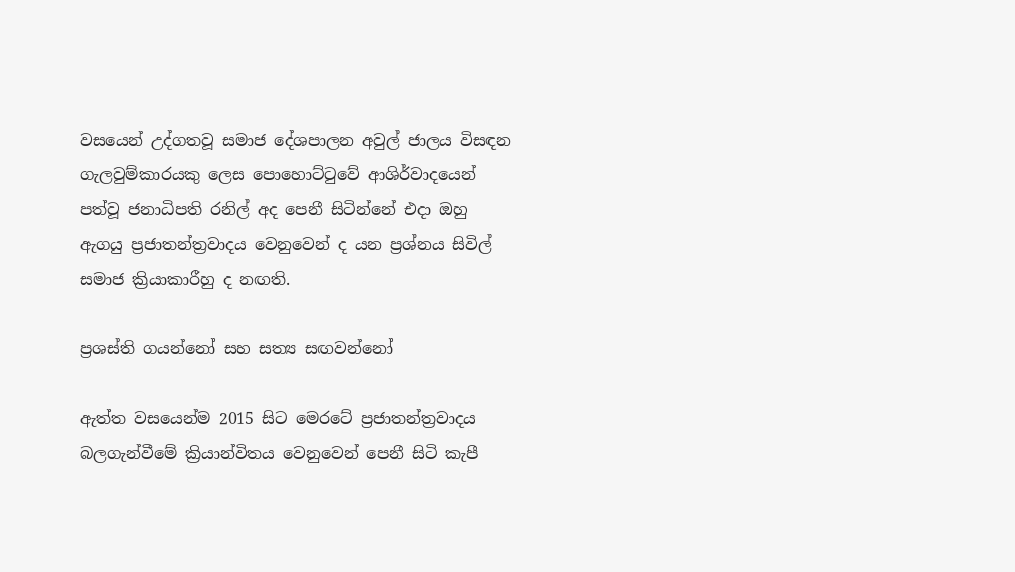වසයෙන් උද්ගතවූ සමාජ දේශපාලන අවුල් ජාලය විසඳන ගැලවුම්කාරයකු ලෙස පොහොට්ටුවේ ආශිර්වාදයෙන් පත්වූ ජනාධිපති රනිල් අද පෙනී සිටින්නේ එදා ඔහු ඇගයු ප්‍රජාතන්ත්‍රවාදය වෙනුවෙන් ද යන ප්‍රශ්නය සිවිල් සමාජ ක්‍රියාකාරීහු ද නඟති.

ප්‍රශස්ති ගයන්නෝ සහ සත්‍ය සඟවන්නෝ

ඇත්ත වසයෙන්ම 2015 සිට මෙරටේ ප්‍රජාතන්ත්‍රවාදය බලගැන්වීමේ ක්‍රියාන්විතය වෙනුවෙන් පෙනී සිටි කැපී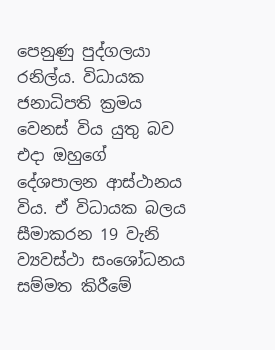පෙනුණු පුද්ගලයා රනිල්ය. විධායක ජනාධිපති ක්‍රමය වෙනස් විය යුතු බව එදා ඔහුගේ දේශපාලන ආස්ථානය විය. ඒ විධායක බලය සීමාකරන 19 වැනි ව්‍යවස්ථා සංශෝධනය සම්මත කිරීමේ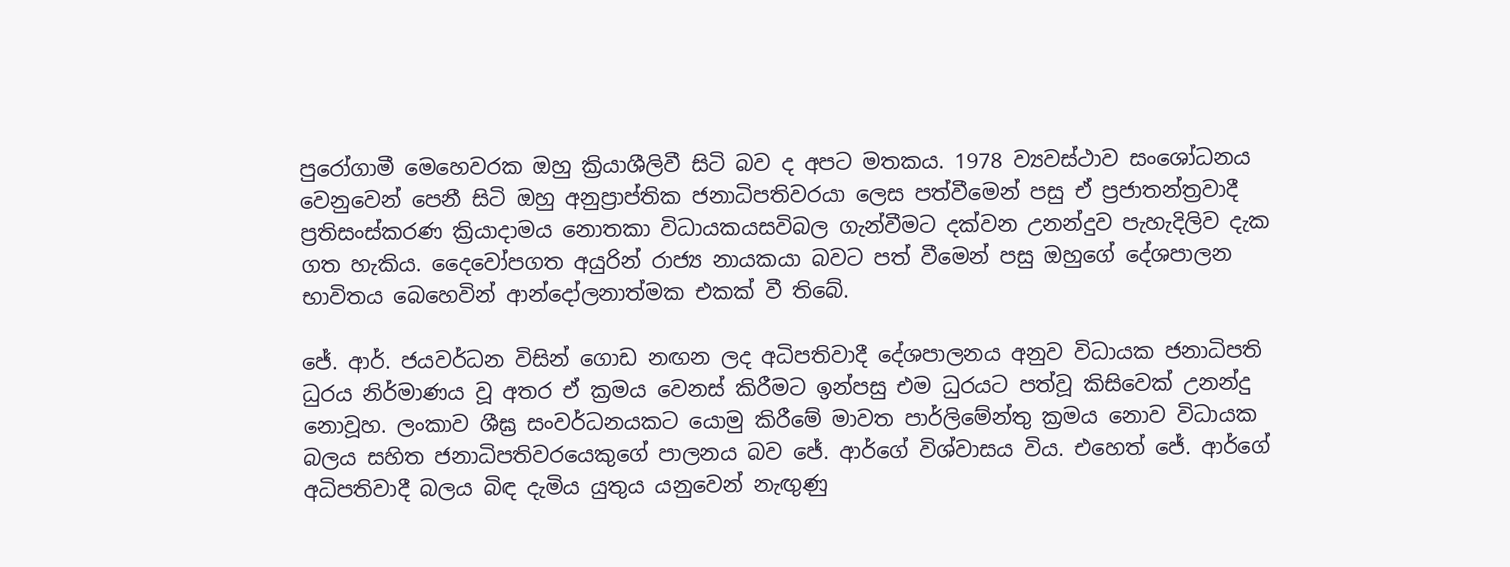පුරෝගාමී මෙහෙවරක ඔහු ක්‍රියාශීලිවී සිටි බව ද අපට මතකය. 1978 ව්‍යවස්ථාව සංශෝධනය වෙනුවෙන් පෙනී සිටි ඔහු අනුප්‍රාප්තික ජනාධිපතිවරයා ලෙස පත්වීමෙන් පසු ඒ ප්‍රජාතන්ත්‍රවාදී ප්‍රතිසංස්කරණ ක්‍රියාදාමය නොතකා විධායකයසවිබල ගැන්වීමට දක්වන උනන්දුව පැහැදිලිව දැක ගත හැකිය. දෛවෝපගත අයුරින් රාජ්‍ය නායකයා බවට පත් වීමෙන් පසු ඔහුගේ දේශපාලන භාවිතය බෙහෙවින් ආන්දෝලනාත්මක එකක් වී තිබේ.

ජේ. ආර්. ජයවර්ධන විසින් ගොඩ නඟන ලද අධිපතිවාදී දේශපාලනය අනුව විධායක ජනාධිපති ධුරය නිර්මාණය වූ අතර ඒ ක්‍රමය වෙනස් කිරීමට ඉන්පසු එම ධුරයට පත්වූ කිසිවෙක් උනන්දු නොවූහ. ලංකාව ශීඝ්‍ර සංවර්ධනයකට යොමු කිරීමේ මාවත පාර්ලිමේන්තු ක්‍රමය නොව විධායක බලය සහිත ජනාධිපතිවරයෙකුගේ පාලනය බව ජේ. ආර්ගේ විශ්වාසය විය. එහෙත් ජේ. ආර්ගේ අධිපතිවාදී බලය බිඳ දැමිය යුතුය යනුවෙන් නැඟුණු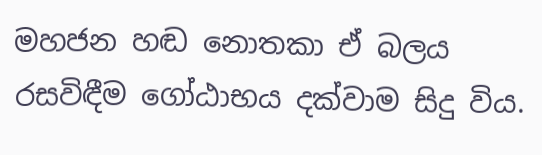මහජන හඬ නොතකා ඒ බලය රසවිඳීම ගෝඨාභය දක්වාම සිදු විය.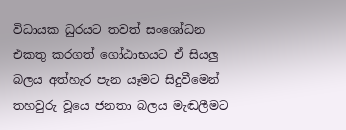විධායක ධුරයට තවත් සංශෝධන එකතු කරගත් ගෝඨාභයට ඒ සියලු බලය අත්හැර පැන යෑමට සිදුවීමෙන් තහවුරු වූයෙ ජනතා බලය මැඬලීමට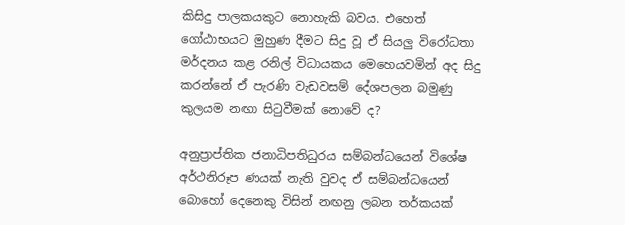කිසිදු පාලකයකුට නොහැකි බවය. එහෙත් ගෝඨාභයට මුහුණ දීමට සිදු වූ ඒ සියලු විරෝධතා මර්දනය කළ රනිල් විධායකය මෙහෙයවමින් අද සිදු කරන්නේ ඒ පැරණි වැඩවසම් දේශපලන බමුණු කුලයම නඟා සිටුවීමක් නොවේ ද?

අනුප්‍රාප්තික ජනාධිපතිධුරය සම්බන්ධයෙන් විශේෂ අර්ථනිරූප ණයක් නැති වුවද ඒ සම්බන්ධයෙන් බොහෝ දෙනෙකු විසින් නඟනු ලබන තර්කයක්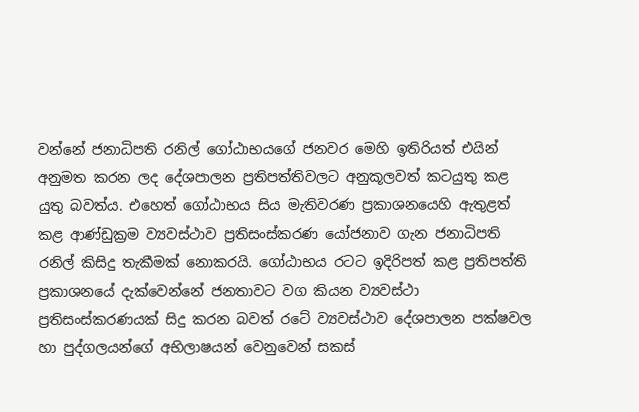වන්නේ ජනාධිපති රනිල් ගෝඨාභයගේ ජනවර මෙහි ඉතිරියත් එයින් අනුමත කරන ලද දේශපාලන ප්‍රතිපත්තිවලට අනුකූලවත් කටයුතු කළ යුතු බවත්ය. එහෙත් ගෝඨාභය සිය මැතිවරණ ප්‍රකාශනයෙහි ඇතුළත් කළ ආණ්ඩුක්‍රම ව්‍යවස්ථාව ප්‍රතිසංස්කරණ යෝජනාව ගැන ජනාධිපති රනිල් කිසිදු තැකීමක් නොකරයි. ගෝඨාභය රටට ඉදිරිපත් කළ ප්‍රතිපත්ති ප්‍රකාශනයේ දැක්වෙන්නේ ජනතාවට වග කියන ව්‍යවස්ථා ප්‍රතිසංස්කරණයක් සිදු කරන බවත් රටේ ව්‍යවස්ථාව දේශපාලන පක්ෂවල හා පුද්ගලයන්ගේ අභිලාෂයන් වෙනුවෙන් සකස්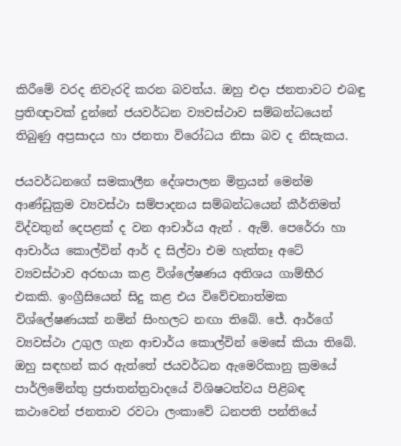කිරීමේ වරද නිවැරදි කරන බවත්ය. ඔහු එදා ජනතාවට එබඳු ප්‍රතිඥාවක් දුන්නේ ජයවර්ධන ව්‍යවස්ථාව සම්බන්ධයෙන් තිබුණු අප්‍රසාදය හා ජනතා විරෝධය නිසා බව ද නිසැකය.

ජයවර්ධනගේ සමකාලීන දේශපාලන මිත්‍රයන් මෙන්ම ආණ්ඩුක්‍රම ව්‍යවස්ථා සම්පාදනය සම්බන්ධයෙන් කීර්තිමත් විද්වතුන් දෙපළක් ද වන ආචාර්ය ඇන් . ඇම්. පෙරේරා හා ආචාර්ය කොල්වින් ආර් ද සිල්වා එම හැත්තෑ අටේ ව්‍යවස්ථාව අරභයා කළ විශ්ලේෂණය අතිශය ගාම්භීර එකකි. ඉංග්‍රීසියෙන් සිදු කළ එය විවේචනාත්මක විශ්ලේෂණයක් නමින් සිංහලට නඟා තිබේ. ජේ. ආර්ගේ ව්‍යවස්ථා උගුල ගැන ආචාර්ය කොල්වින් මෙසේ කියා තිබේ. ඔහු සඳහන් කර ඇත්තේ ජයවර්ධන ඇමෙරිකානු ක්‍රමයේ පාර්ලිමේන්තු ප්‍රජාතන්ත්‍රවාදයේ විශිෂටත්වය පිළිබඳ කථාවෙන් ජනතාව රවටා ලංකාවේ ධනපති පන්තියේ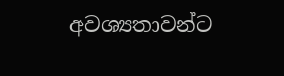අවශ්‍යතාවන්ට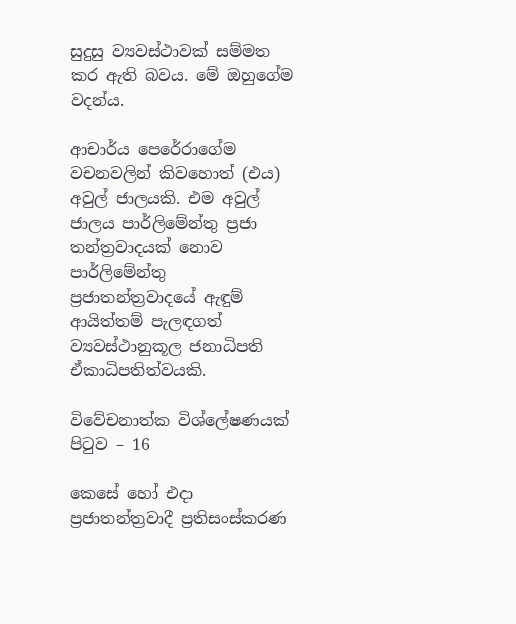සුදුසු ව්‍යවස්ථාවක් සම්මත කර ඇති බවය. මේ ඔහුගේම වදන්ය.

ආචාර්ය පෙරේරාගේම වචනවලින් කිවහොත් (එය) අවුල් ජාලයකි. එම අවුල් ජාලය පාර්ලිමේන්තු ප්‍රජා තන්ත්‍රවාදයක් නොව පාර්ලිමේන්තු ප්‍රජාතන්ත්‍රවාදයේ ඇඳුම් ආයිත්තම් පැලඳගත් ව්‍යවස්ථානුකූල ජනාධිපති ඒකාධිපතිත්වයකි.

විවේචනාත්ක විශ්ලේෂණයක් පිටුව – 16

කෙසේ හෝ එදා ප්‍රජාතන්ත්‍රවාදී ප්‍රතිසංස්කරණ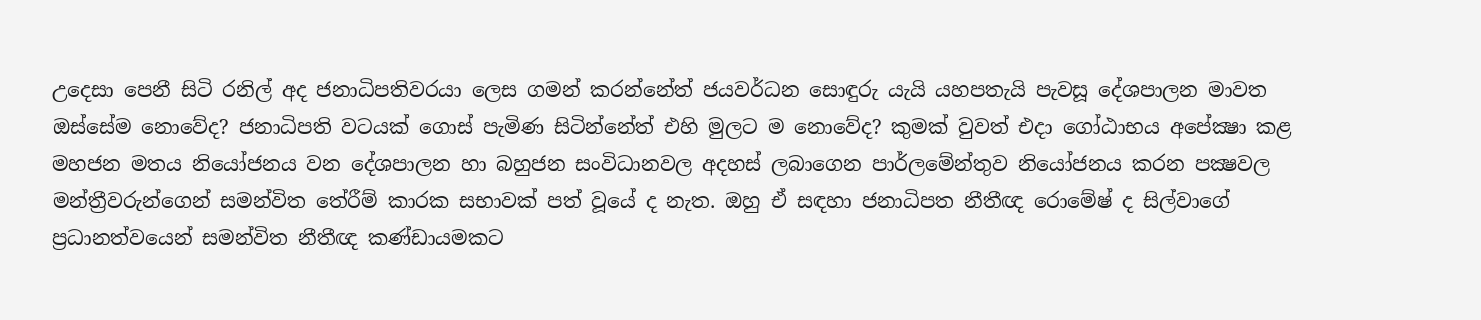උදෙසා පෙනී සිටි රනිල් අද ජනාධිපතිවරයා ලෙස ගමන් කරන්නේත් ජයවර්ධන සොඳුරු යැයි යහපතැයි පැවසූ දේශපාලන මාවත ඔස්සේම නොවේද? ජනාධිපති වටයක් ගොස් පැමිණ සිටින්නේත් එහි මුලට ම නොවේද? කුමක් වුවත් එදා ගෝඨාභය අපේක්‍ෂා කළ මහජන මතය නියෝජනය වන දේශපාලන හා බහුජන සංවිධානවල අදහස් ලබාගෙන පාර්ලමේන්තුව නියෝජනය කරන පක්‍ෂවල මන්ත්‍රීවරුන්ගෙන් සමන්විත තේරීම් කාරක සභාවක් පත් වූයේ ද නැත. ඔහු ඒ සඳහා ජනාධිපත නීතීඥ රොමේෂ් ද සිල්වාගේ ප්‍රධානත්වයෙන් සමන්විත නීතීඥ කණ්ඩායමකට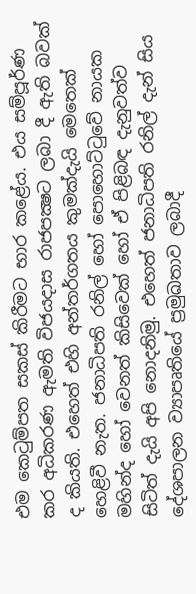එම කෙටුම්පත සකස් කිරීමට භාර කළේය. එය සම්පූර්ණ කර අධිකරණ ඇමති විජයදාස රාජපක්‍ෂට ලබා දී ඇති බවක් ද කියති. එහෙත් එහි අන්තර්ගතය කුමක්දැයි මෙතෙක් හෙළිවී නැත. ජනාධිපති රනිල් හෝ පොහොට්ටුවේ නායක මහින්ද හෝ වෙනත් කිසිවෙක් හෝ ඒ පිළිබඳ දැනුවත්ව සිටිත් දැයි අපි නොදනිමු. එහෙත් ජනාධිපති රනිල් දැන් සිය දේශපාලන ව්‍යාපෘතියේ ප්‍රමුඛතාව ලබාදී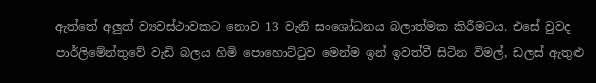ඇත්තේ අලුත් ව්‍යවස්ථාවකට නොව 13 වැනි සංශෝධනය බලාත්මක කිරීමටය. එසේ වුවද පාර්ලිමේන්තුවේ වැඩි බලය හිමි පොහොට්ටුව මෙන්ම ඉන් ඉවත්වී සිටින විමල්, ඩලස් ඇතුළු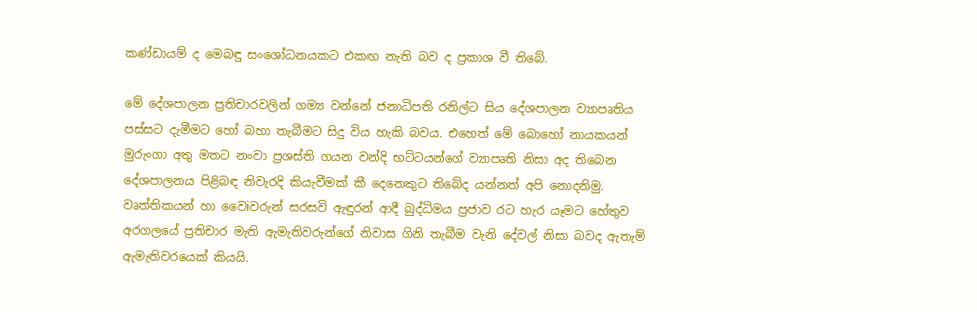කණ්ඩායම් ද මෙබඳු සංශෝධනයකට එකඟ නැති බව ද ප්‍රකාශ වී තිබේ.

මේ දේශපාලන ප්‍රතිචාරවලින් ගම්‍ය වන්නේ ජනාධිපති රනිල්ට සිය දේශපාලන ව්‍යාපෘතිය පස්සට දැමීමට හෝ බහා තැබීමට සිදු විය හැකි බවය. එහෙත් මේ බොහෝ නායකයන් මුරුංගා අතු මතට නංවා ප්‍රශස්ති ගයන වන්දි භට්ටයන්ගේ ව්‍යාපෘති නිසා අද තිබෙන දේශපාලනය පිළිබඳ නිවැරදි කියැවීමක් කී දෙනෙකුට තිබේද යන්නත් අපි නොදනිමු. වෘත්තිකයන් හා වෛiවරුන් සරසවි ඇඳුරන් ආදී බුද්ධිමය ප්‍රජාව රට හැර යෑමට හේතුව අරගලයේ ප්‍රතිචාර මැති ඇමැතිවරුන්ගේ නිවාස ගිනි තැබීම වැනි දේවල් නිසා බවද ඇතැම් ඇමැතිවරයෙක් කියයි.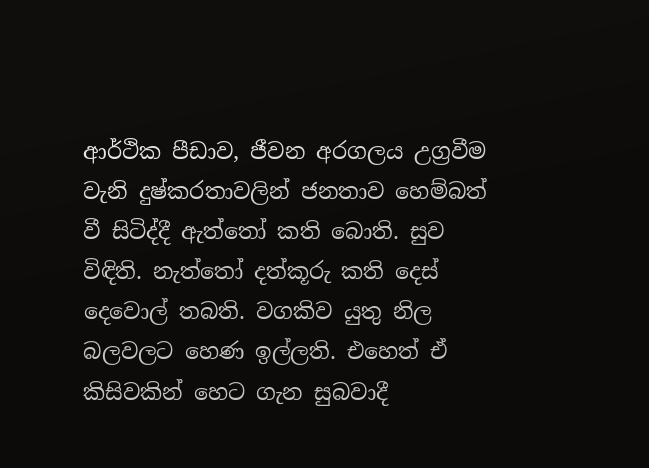ආර්ථික පීඩාව, ජීවන අරගලය උග්‍රවීම වැනි දුෂ්කරතාවලින් ජනතාව හෙම්බත් වී සිටිද්දී ඇත්තෝ කති බොති. සුව විඳිති. නැත්තෝ දත්කූරු කති දෙස් දෙවොල් තබති. වගකිව යුතු නිල බලවලට හෙණ ඉල්ලති. එහෙත් ඒ කිසිවකින් හෙට ගැන සුබවාදී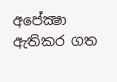අපේක්‍ෂා ඇතිකර ගත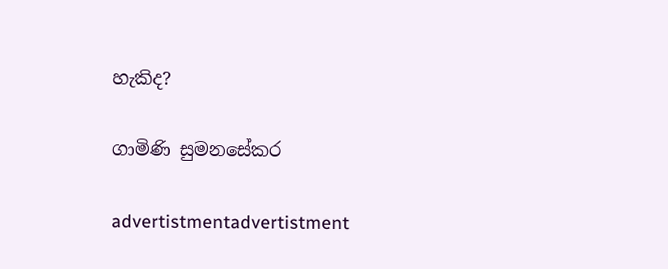හැකිද?

ගාමිණි සුමනසේකර

advertistmentadvertistment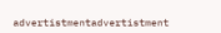advertistmentadvertistment